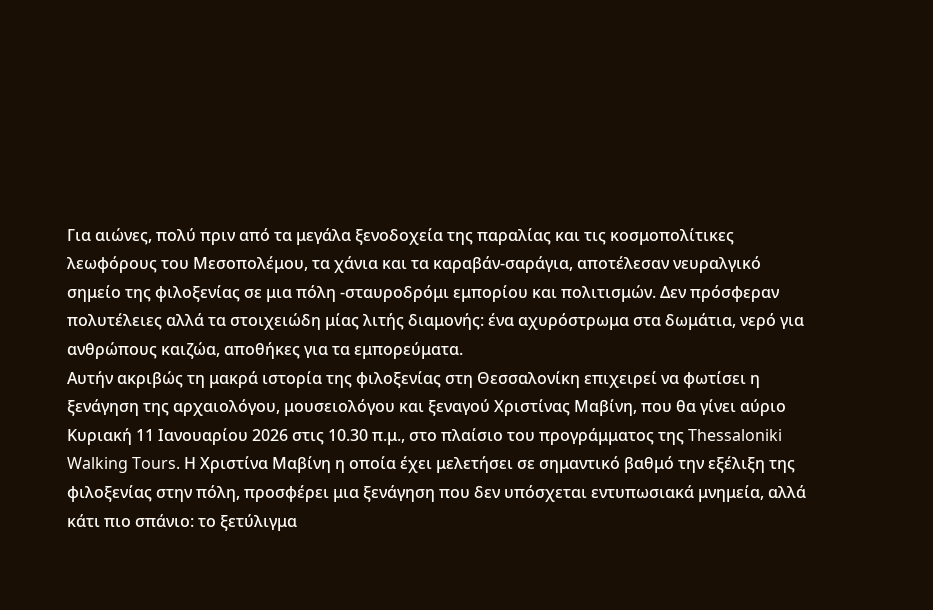Για αιώνες, πολύ πριν από τα μεγάλα ξενοδοχεία της παραλίας και τις κοσμοπολίτικες λεωφόρους του Μεσοπολέμου, τα χάνια και τα καραβάν-σαράγια, αποτέλεσαν νευραλγικό σημείο της φιλοξενίας σε μια πόλη -σταυροδρόμι εμπορίου και πολιτισμών. Δεν πρόσφεραν πολυτέλειες αλλά τα στοιχειώδη μίας λιτής διαμονής: ένα αχυρόστρωμα στα δωμάτια, νερό για ανθρώπους καιζώα, αποθήκες για τα εμπορεύματα.
Αυτήν ακριβώς τη μακρά ιστορία της φιλοξενίας στη Θεσσαλονίκη επιχειρεί να φωτίσει η ξενάγηση της αρχαιολόγου, μουσειολόγου και ξεναγού Χριστίνας Μαβίνη, που θα γίνει αύριο Κυριακή 11 Ιανουαρίου 2026 στις 10.30 π.μ., στο πλαίσιο του προγράμματος της Thessaloniki Walking Tours. Η Χριστίνα Μαβίνη η οποία έχει μελετήσει σε σημαντικό βαθμό την εξέλιξη της φιλοξενίας στην πόλη, προσφέρει μια ξενάγηση που δεν υπόσχεται εντυπωσιακά μνημεία, αλλά κάτι πιο σπάνιο: το ξετύλιγμα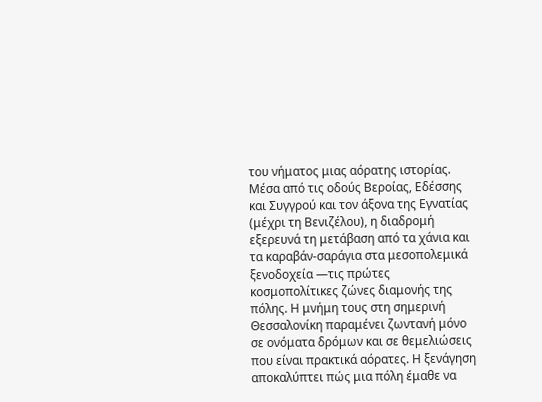του νήματος μιας αόρατης ιστορίας. Μέσα από τις οδούς Βεροίας, Εδέσσης και Συγγρού και τον άξονα της Εγνατίας (μέχρι τη Βενιζέλου), η διαδρομή εξερευνά τη μετάβαση από τα χάνια και τα καραβάν-σαράγια στα μεσοπολεμικά ξενοδοχεία —τις πρώτες κοσμοπολίτικες ζώνες διαμονής της πόλης. Η μνήμη τους στη σημερινή Θεσσαλονίκη παραμένει ζωντανή μόνο σε ονόματα δρόμων και σε θεμελιώσεις που είναι πρακτικά αόρατες. Η ξενάγηση αποκαλύπτει πώς μια πόλη έμαθε να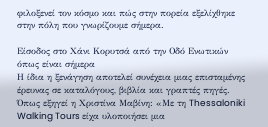φιλοξενεί τον κόσμο και πώς στην πορεία εξελίχθηκε στην πόλη που γνωρίζουμε σήμερα.

Είσοδος στο Χάνι Κορυτσά από την Οδό Ενωτικών όπως είναι σήμερα
Η ίδια η ξενάγηση αποτελεί συνέχεια μιας επισταμένης έρευνας σε καταλόγους, βιβλία και γραπτές πηγές. Όπως εξηγεί η Χριστίνα Μαβίνη: «Με τη Thessaloniki Walking Tours είχα υλοποιήσει μια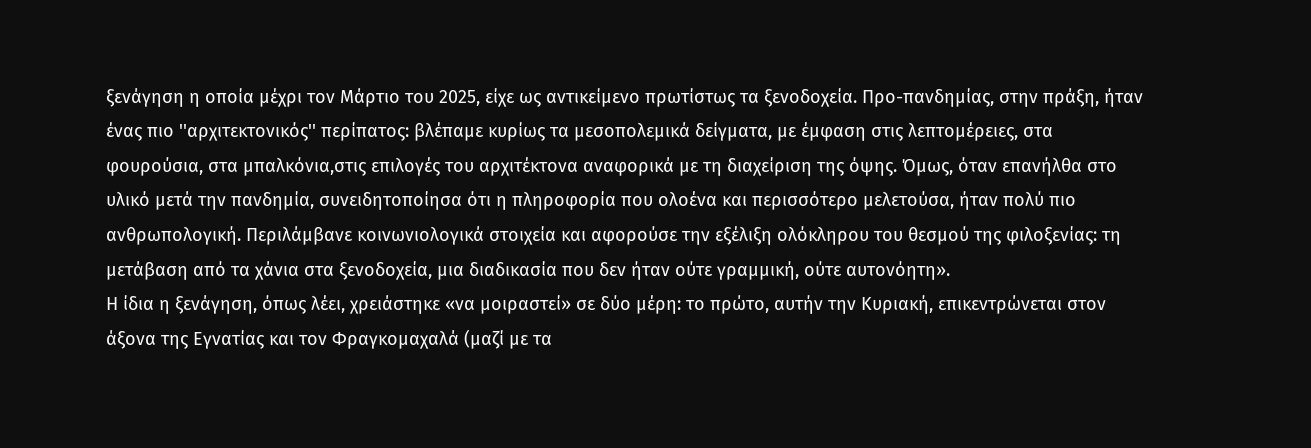ξενάγηση η οποία μέχρι τον Μάρτιο του 2025, είχε ως αντικείμενο πρωτίστως τα ξενοδοχεία. Προ-πανδημίας, στην πράξη, ήταν ένας πιο ''αρχιτεκτονικός'' περίπατος: βλέπαμε κυρίως τα μεσοπολεμικά δείγματα, με έμφαση στις λεπτομέρειες, στα φουρούσια, στα μπαλκόνια,στις επιλογές του αρχιτέκτονα αναφορικά με τη διαχείριση της όψης. Όμως, όταν επανήλθα στο υλικό μετά την πανδημία, συνειδητοποίησα ότι η πληροφορία που ολοένα και περισσότερο μελετούσα, ήταν πολύ πιο ανθρωπολογική. Περιλάμβανε κοινωνιολογικά στοιχεία και αφορούσε την εξέλιξη ολόκληρου του θεσμού της φιλοξενίας: τη μετάβαση από τα χάνια στα ξενοδοχεία, μια διαδικασία που δεν ήταν ούτε γραμμική, ούτε αυτονόητη».
Η ίδια η ξενάγηση, όπως λέει, χρειάστηκε «να μοιραστεί» σε δύο μέρη: το πρώτο, αυτήν την Κυριακή, επικεντρώνεται στον άξονα της Εγνατίας και τον Φραγκομαχαλά (μαζί με τα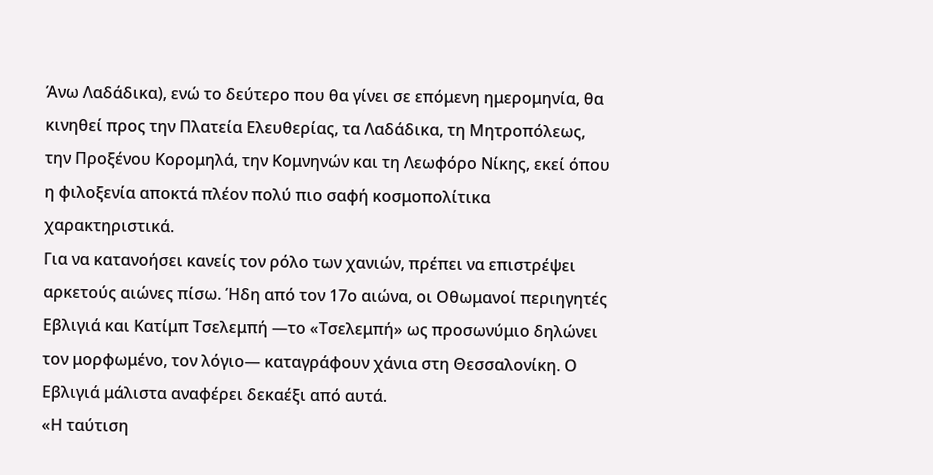Άνω Λαδάδικα), ενώ το δεύτερο που θα γίνει σε επόμενη ημερομηνία, θα κινηθεί προς την Πλατεία Ελευθερίας, τα Λαδάδικα, τη Μητροπόλεως, την Προξένου Κορομηλά, την Κομνηνών και τη Λεωφόρο Νίκης, εκεί όπου η φιλοξενία αποκτά πλέον πολύ πιο σαφή κοσμοπολίτικα χαρακτηριστικά.
Για να κατανοήσει κανείς τον ρόλο των χανιών, πρέπει να επιστρέψει αρκετούς αιώνες πίσω. Ήδη από τον 17ο αιώνα, οι Οθωμανοί περιηγητές Εβλιγιά και Κατίμπ Τσελεμπή —το «Τσελεμπή» ως προσωνύμιο δηλώνει τον μορφωμένο, τον λόγιο— καταγράφουν χάνια στη Θεσσαλονίκη. Ο Εβλιγιά μάλιστα αναφέρει δεκαέξι από αυτά.
«Η ταύτιση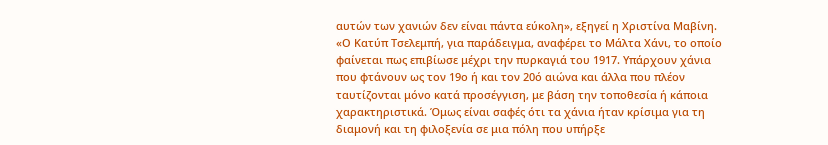αυτών των χανιών δεν είναι πάντα εύκολη», εξηγεί η Χριστίνα Μαβίνη. «Ο Κατύπ Τσελεμπή, για παράδειγμα, αναφέρει το Μάλτα Χάνι, το οποίο φαίνεται πως επιβίωσε μέχρι την πυρκαγιά του 1917. Υπάρχουν χάνια που φτάνουν ως τον 19ο ή και τον 20ό αιώνα και άλλα που πλέον ταυτίζονται μόνο κατά προσέγγιση, με βάση την τοποθεσία ή κάποια χαρακτηριστικά. Όμως είναι σαφές ότι τα χάνια ήταν κρίσιμα για τη διαμονή και τη φιλοξενία σε μια πόλη που υπήρξε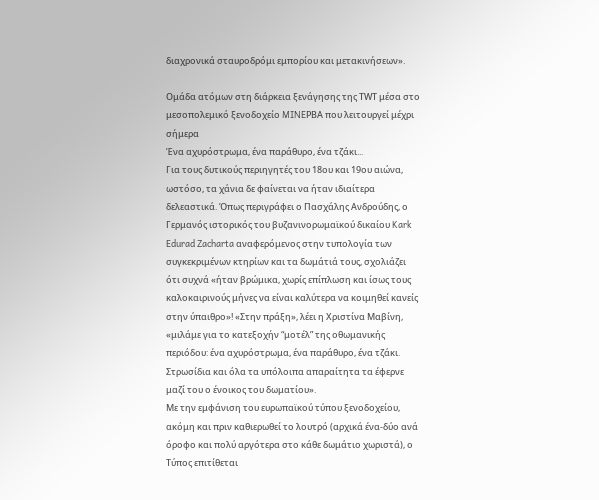διαχρονικά σταυροδρόμι εμπορίου και μετακινήσεων».

Ομάδα ατόμων στη διάρκεια ξενάγησης της ΤWT μέσα στο μεσοπολεμικό ξενοδοχείο MINEΡΒΑ που λειτουργεί μέχρι σήμερα
Ένα αχυρόστρωμα, ένα παράθυρο, ένα τζάκι...
Για τους δυτικούς περιηγητές του 18ου και 19ου αιώνα, ωστόσο, τα χάνια δε φαίνεται να ήταν ιδιαίτερα δελεαστικά. Όπως περιγράφει ο Πασχάλης Ανδρούδης, ο Γερμανός ιστορικός του βυζανινορωμαϊκού δικαίου Kark Edurad Zacharta αναφερόμενος στην τυπολογία των συγκεκριμένων κτηρίων και τα δωμάτιά τους, σχολιάζει ότι συχνά «ήταν βρώμικα, χωρίς επίπλωση και ίσως τους καλοκαιρινούς μήνες να είναι καλύτερα να κοιμηθεί κανείς στην ύπαιθρο»! «Στην πράξη», λέει η Χριστίνα Μαβίνη, «μιλάμε για το κατεξοχήν “μοτέλ” της οθωμανικής περιόδου: ένα αχυρόστρωμα, ένα παράθυρο, ένα τζάκι. Στρωσίδια και όλα τα υπόλοιπα απαραίτητα τα έφερνε μαζί του ο ένοικος του δωματίου».
Με την εμφάνιση του ευρωπαϊκού τύπου ξενοδοχείου, ακόμη και πριν καθιερωθεί το λουτρό (αρχικά ένα-δύο ανά όροφο και πολύ αργότερα στο κάθε δωμάτιο χωριστά), ο Τύπος επιτίθεται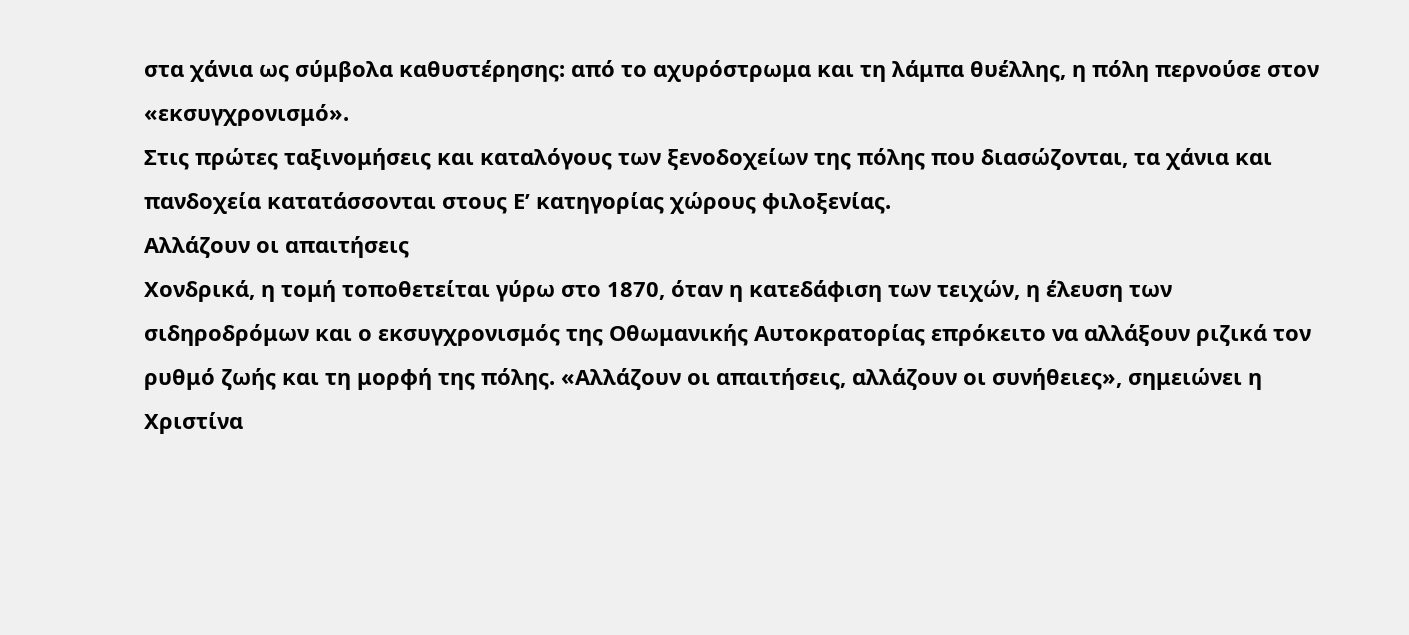στα χάνια ως σύμβολα καθυστέρησης: από το αχυρόστρωμα και τη λάμπα θυέλλης, η πόλη περνούσε στον «εκσυγχρονισμό».
Στις πρώτες ταξινομήσεις και καταλόγους των ξενοδοχείων της πόλης που διασώζονται, τα χάνια και πανδοχεία κατατάσσονται στους Ε’ κατηγορίας χώρους φιλοξενίας.
Αλλάζουν οι απαιτήσεις
Χονδρικά, η τομή τοποθετείται γύρω στο 1870, όταν η κατεδάφιση των τειχών, η έλευση των σιδηροδρόμων και ο εκσυγχρονισμός της Οθωμανικής Αυτοκρατορίας επρόκειτο να αλλάξουν ριζικά τον ρυθμό ζωής και τη μορφή της πόλης. «Αλλάζουν οι απαιτήσεις, αλλάζουν οι συνήθειες», σημειώνει η Χριστίνα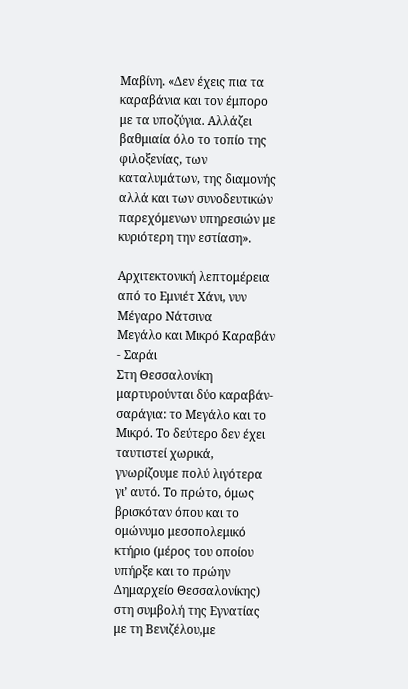Μαβίνη. «Δεν έχεις πια τα καραβάνια και τον έμπορο με τα υποζύγια. Αλλάζει βαθμιαία όλο το τοπίο της φιλοξενίας, των καταλυμάτων, της διαμονής αλλά και των συνοδευτικών παρεχόμενων υπηρεσιών με κυριότερη την εστίαση».

Αρχιτεκτονική λεπτομέρεια από το Εμνιέτ Χάνι, νυν Μέγαρο Νάτσινα
Μεγάλο και Μικρό Καραβάν - Σαράι
Στη Θεσσαλονίκη μαρτυρούνται δύο καραβάν-σαράγια: το Μεγάλο και το Μικρό. Το δεύτερο δεν έχει ταυτιστεί χωρικά, γνωρίζουμε πολύ λιγότερα γι’ αυτό. Το πρώτο, όμως βρισκόταν όπου και το ομώνυμο μεσοπολεμικό κτήριο (μέρος του οποίου υπήρξε και το πρώην Δημαρχείο Θεσσαλονίκης) στη συμβολή της Εγνατίας με τη Βενιζέλου,με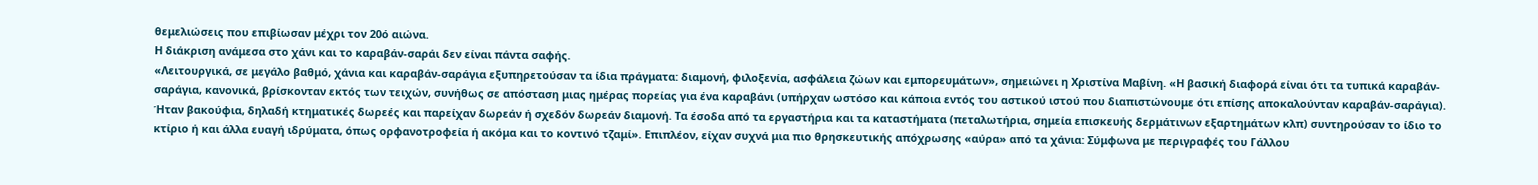θεμελιώσεις που επιβίωσαν μέχρι τον 20ό αιώνα.
Η διάκριση ανάμεσα στο χάνι και το καραβάν-σαράι δεν είναι πάντα σαφής.
«Λειτουργικά, σε μεγάλο βαθμό, χάνια και καραβάν-σαράγια εξυπηρετούσαν τα ίδια πράγματα: διαμονή, φιλοξενία, ασφάλεια ζώων και εμπορευμάτων», σημειώνει η Χριστίνα Μαβίνη. «Η βασική διαφορά είναι ότι τα τυπικά καραβάν-σαράγια, κανονικά, βρίσκονταν εκτός των τειχών, συνήθως σε απόσταση μιας ημέρας πορείας για ένα καραβάνι (υπήρχαν ωστόσο και κάποια εντός του αστικού ιστού που διαπιστώνουμε ότι επίσης αποκαλούνταν καραβάν-σαράγια). Ήταν βακούφια, δηλαδή κτηματικές δωρεές και παρείχαν δωρεάν ή σχεδόν δωρεάν διαμονή. Τα έσοδα από τα εργαστήρια και τα καταστήματα (πεταλωτήρια, σημεία επισκευής δερμάτινων εξαρτημάτων κλπ) συντηρούσαν το ίδιο το κτίριο ή και άλλα ευαγή ιδρύματα, όπως ορφανοτροφεία ή ακόμα και το κοντινό τζαμί». Επιπλέον, είχαν συχνά μια πιο θρησκευτικής απόχρωσης «αύρα» από τα χάνια: Σύμφωνα με περιγραφές του Γάλλου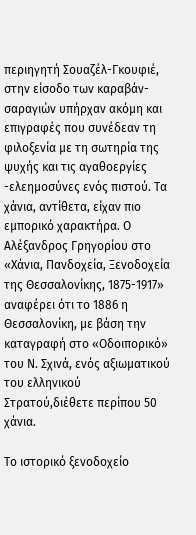περιηγητή Σουαζέλ-Γκουφιέ, στην είσοδο των καραβάν-σαραγιών υπήρχαν ακόμη και επιγραφές που συνέδεαν τη φιλοξενία με τη σωτηρία της ψυχής και τις αγαθοεργίες -ελεημοσύνες ενός πιστού. Τα χάνια, αντίθετα, είχαν πιο εμπορικό χαρακτήρα. Ο Αλέξανδρος Γρηγορίου στο «Χάνια, Πανδοχεία, Ξενοδοχεία της Θεσσαλονίκης, 1875-1917» αναφέρει ότι το 1886 η Θεσσαλονίκη, με βάση την καταγραφή στο «Οδοιπορικό» του Ν. Σχινά, ενός αξιωματικού του ελληνικού Στρατού,διέθετε περίπου 50 χάνια.

Το ιστορικό ξενοδοχείο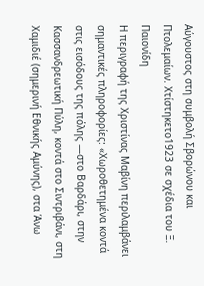Αύγουστος στη συμβολή Σβορώνου και Πτολεμαίων. Χτίστηκετο1923 σε σχέδια του Ξ. Παιονίδη
Η περιγραφή της Χριστίνας Μαβίνη περιλαμβάνει σημαντικές πληροφορίες: «Χωροθετημένα κοντά στις εισόδους της πόλης —στο Βαρδάρι, στην Κασσανδρεωτική Πύλη, κοντά στο Σιντριβάνι, στη Χαμιδιέ (σημερινή Εθνικής Αμύνης), στα Άνω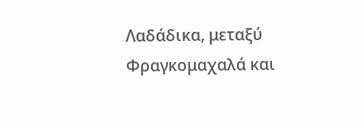Λαδάδικα, μεταξύ Φραγκομαχαλά και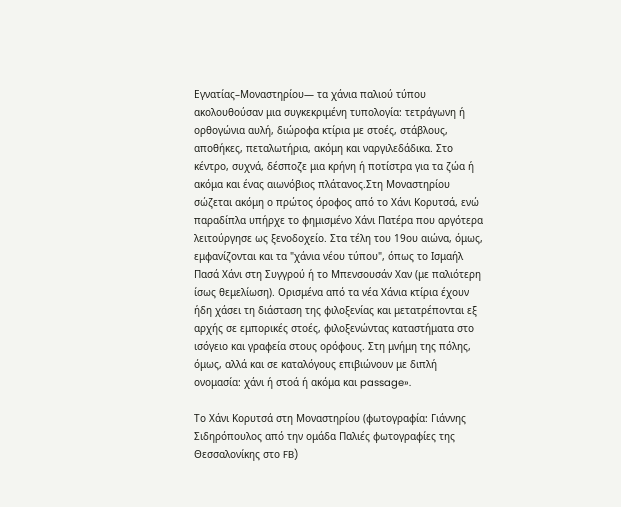Εγνατίας–Μοναστηρίου— τα χάνια παλιού τύπου ακολουθούσαν μια συγκεκριμένη τυπολογία: τετράγωνη ή ορθογώνια αυλή, διώροφα κτίρια με στοές, στάβλους, αποθήκες, πεταλωτήρια, ακόμη και ναργιλεδάδικα. Στο κέντρο, συχνά, δέσποζε μια κρήνη ή ποτίστρα για τα ζώα ή ακόμα και ένας αιωνόβιος πλάτανος.Στη Μοναστηρίου σώζεται ακόμη ο πρώτος όροφος από το Χάνι Κορυτσά, ενώ παραδίπλα υπήρχε το φημισμένο Χάνι Πατέρα που αργότερα λειτούργησε ως ξενοδοχείο. Στα τέλη του 19ου αιώνα, όμως, εμφανίζονται και τα "χάνια νέου τύπου", όπως το Ισμαήλ Πασά Χάνι στη Συγγρού ή το Μπενσουσάν Χαν (με παλιότερη ίσως θεμελίωση). Ορισμένα από τα νέα Χάνια κτίρια έχουν ήδη χάσει τη διάσταση της φιλοξενίας και μετατρέπονται εξ αρχής σε εμπορικές στοές, φιλοξενώντας καταστήματα στο ισόγειο και γραφεία στους ορόφους. Στη μνήμη της πόλης, όμως, αλλά και σε καταλόγους επιβιώνουν με διπλή ονομασία: χάνι ή στοά ή ακόμα και passage».

Το Χάνι Κορυτσά στη Μοναστηρίου (φωτογραφία: Γιάννης Σιδηρόπουλος από την ομάδα Παλιές φωτογραφίες της Θεσσαλονίκης στο FB)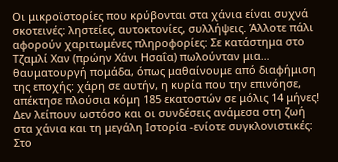Οι μικροϊστορίες που κρύβονται στα χάνια είναι συχνά σκοτεινές: ληστείες, αυτοκτονίες, συλλήψεις. Άλλοτε πάλι αφορούν χαριτωμένες πληροφορίες: Σε κατάστημα στο Τζαμλί Χαν (πρώην Χάνι Ησαΐα) πωλούνταν μια… θαυματουργή πομάδα, όπως μαθαίνουμε από διαφήμιση της εποχής: χάρη σε αυτήν, η κυρία που την επινόησε, απέκτησε πλούσια κόμη 185 εκατοστών σε μόλις 14 μήνες!
Δεν λείπουν ωστόσο και οι συνδέσεις ανάμεσα στη ζωή στα χάνια και τη μεγάλη Ιστορία -ενίοτε συγκλονιστικές: Στο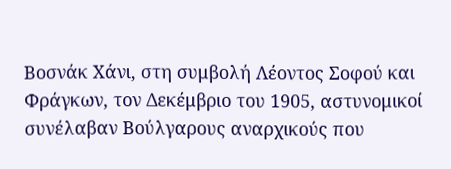Βοσνάκ Χάνι, στη συμβολή Λέοντος Σοφού και Φράγκων, τον Δεκέμβριο του 1905, αστυνομικοί συνέλαβαν Βούλγαρους αναρχικούς που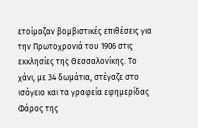ετοίμαζαν βομβιστικές επιθέσεις για την Πρωτοχρονιά του 1906 στις εκκλησίες της Θεσσαλονίκης. Το χάνι, με 34 δωμάτια, στέγαζε στο ισόγειο και τα γραφεία εφημερίδας Φάρος της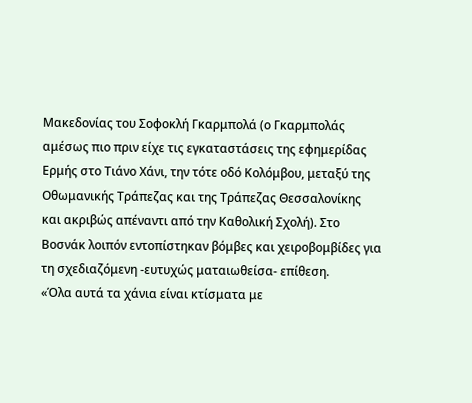Μακεδονίας του Σοφοκλή Γκαρμπολά (ο Γκαρμπολάς αμέσως πιο πριν είχε τις εγκαταστάσεις της εφημερίδας Ερμής στο Τιάνο Χάνι, την τότε οδό Κολόμβου, μεταξύ της Οθωμανικής Τράπεζας και της Τράπεζας Θεσσαλονίκης και ακριβώς απέναντι από την Καθολική Σχολή). Στο Βοσνάκ λοιπόν εντοπίστηκαν βόμβες και χειροβομβίδες για τη σχεδιαζόμενη -ευτυχώς ματαιωθείσα- επίθεση.
«Όλα αυτά τα χάνια είναι κτίσματα με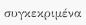συγκεκριμένα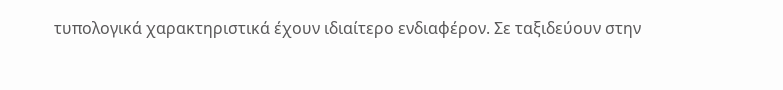τυπολογικά χαρακτηριστικά έχουν ιδιαίτερο ενδιαφέρον. Σε ταξιδεύουν στην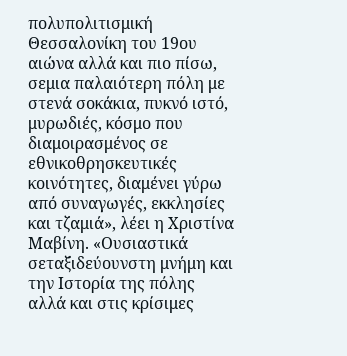πολυπολιτισμική Θεσσαλονίκη του 19ου αιώνα αλλά και πιο πίσω, σεμια παλαιότερη πόλη με στενά σοκάκια, πυκνό ιστό, μυρωδιές, κόσμο που διαμοιρασμένος σε εθνικοθρησκευτικές κοινότητες, διαμένει γύρω από συναγωγές, εκκλησίες και τζαμιά», λέει η Χριστίνα Μαβίνη. «Ουσιαστικά σεταξιδεύουνστη μνήμη και την Ιστορία της πόλης αλλά και στις κρίσιμες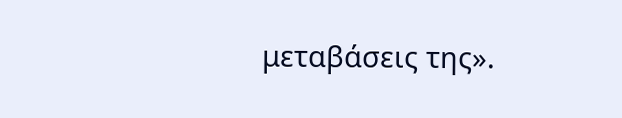μεταβάσεις της».